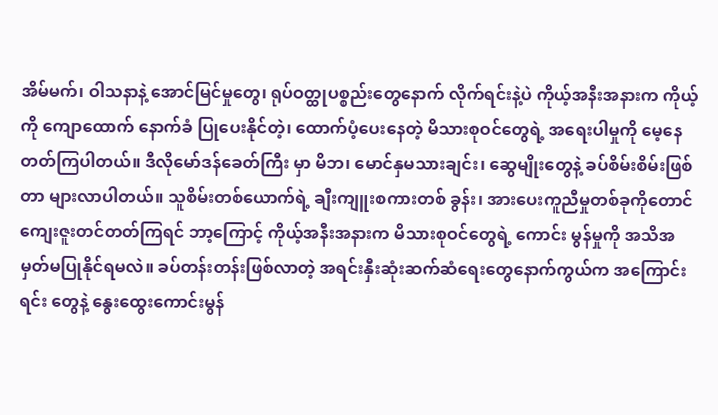အိမ်မက်၊ ဝါသနာနဲ့ အောင်မြင်မှုတွေ၊ ရုပ်ဝတ္ထုပစ္စည်းတွေနောက် လိုက်ရင်းနဲ့ပဲ ကိုယ့်အနီးအနားက ကိုယ့်ကို ကျောထောက် နောက်ခံ ပြုပေးနိုင်တဲ့၊ ထောက်ပံ့ပေးနေတဲ့ မိသားစုဝင်တွေရဲ့ အရေးပါမှုကို မေ့နေတတ်ကြပါတယ်။ ဒီလိုမော်ဒန်ခေတ်ကြီး မှာ မိဘ၊ မောင်နှမသားချင်း၊ ဆွေမျိုးတွေနဲ့ ခပ်စိမ်းစိမ်းဖြစ်တာ များလာပါတယ်။ သူစိမ်းတစ်ယောက်ရဲ့ ချီးကျူးစကားတစ် ခွန်း၊ အားပေးကူညီမှုတစ်ခုကိုတောင် ကျေးဇူးတင်တတ်ကြရင် ဘာ့ကြောင့် ကိုယ့်အနီးအနားက မိသားစုဝင်တွေရဲ့ ကောင်း မွန်မှုကို အသိအမှတ်မပြုနိုင်ရမလဲ။ ခပ်တန်းတန်းဖြစ်လာတဲ့ အရင်းနှီးဆုံးဆက်ဆံရေးတွေနောက်ကွယ်က အကြောင်းရင်း တွေနဲ့ နွေးထွေးကောင်းမွန်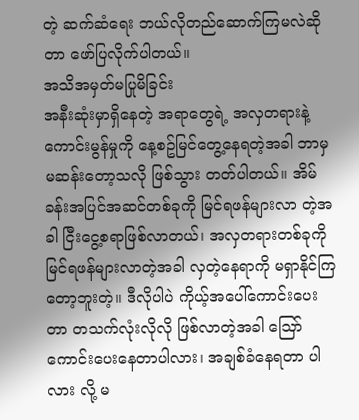တဲ့ ဆက်ဆံရေး ဘယ်လိုတည်ဆောက်ကြမလဲဆိုတာ ဖော်ပြလိုက်ပါတယ်။
အသိအမှတ်မပြုမိခြင်း
အနီးဆုံးမှာရှိနေတဲ့ အရာတွေရဲ့ အလှတရားနဲ့ ကောင်းမွန်မှုကို နေ့စဥ်မြင်တွေ့နေရတဲ့အခါ ဘာမှမဆန်းတော့သလို ဖြစ်သွား တတ်ပါတယ်။ အိမ်ခန်းအပြင်အဆင်တစ်ခုကို မြင်ရဖန်များလာ တဲ့အခါ ငြီးငွေ့စရာဖြစ်လာတယ်၊ အလှတရားတစ်ခုကို မြင်ရဖန်များလာတဲ့အခါ လှတဲ့နေရာကို မရှာနိုင်ကြတော့ဘူးတဲ့။ ဒီလိုပါပဲ ကိုယ့်အပေါ်ကောင်းပေးတာ တသက်လုံးလိုလို ဖြစ်လာတဲ့အခါ သြော် ကောင်းပေးနေတာပါလား၊ အချစ်ခံနေရတာ ပါလား လို့ မ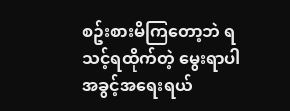စဥ်းစားမိကြတော့ဘဲ ရသင့်ရထိုက်တဲ့ မွေးရာပါ အခွင့်အရေးရယ်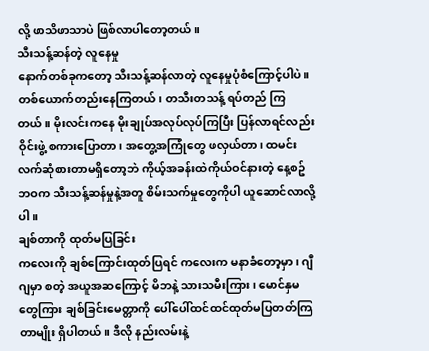လို့ ဖာသိဖာသာပဲ ဖြစ်လာပါတော့တယ်။
သီးသန့်ဆန်တဲ့ လူနေမှု
နောက်တစ်ခုကတော့ သီးသန့်ဆန်လာတဲ့ လူနေမှုပုံစံကြောင့်ပါပဲ။ တစ်ယောက်တည်းနေကြတယ်၊ တသီးတသန့် ရပ်တည် ကြတယ်။ မိုးလင်းကနေ မိုးချုပ်အလုပ်လုပ်ကြပြီး ပြန်လာရင်လည်း ဝိုင်းဖွဲ့ စကားပြောတာ၊ အတွေ့အကြုံတွေ ဖလှယ်တာ၊ ထမင်းလက်ဆုံစားတာမရှိတော့ဘဲ ကိုယ့်အခန်းထဲကိုယ်ဝင်နားတဲ့ နေ့စဥ်ဘဝက သီးသန့်ဆန်မှုနဲ့အတူ စိမ်းသက်မှုတွေကိုပါ ယူဆောင်လာလို့ပါ။
ချစ်တာကို ထုတ်မပြခြင်း
ကလေးကို ချစ်ကြောင်းထုတ်ပြရင် ကလေးက မနာခံတော့မှာ၊ ဂျီဂျမှာ စတဲ့ အယူအဆကြောင့် မိဘနဲ့ သားသမီးကြား၊ မောင်နှမတွေကြား ချစ်ခြင်းမေတ္တာကို ပေါ်ပေါ်ထင်ထင်ထုတ်မပြတတ်ကြတာမျိုး ရှိပါတယ်။ ဒီလို နည်းလမ်းနဲ့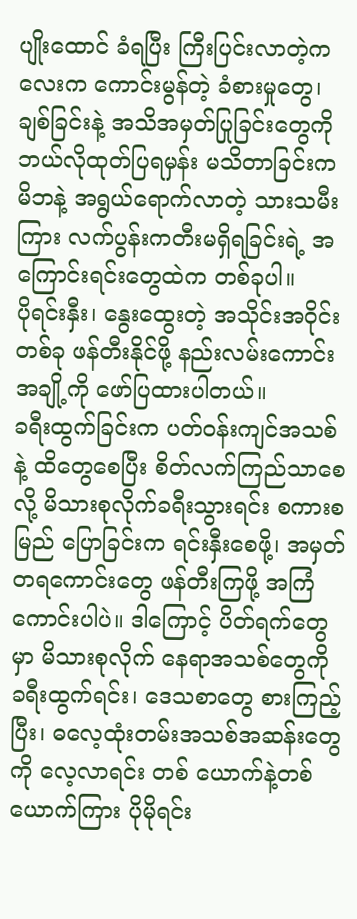ပျိုးထောင် ခံရပြီး ကြီးပြင်းလာတဲ့ကလေးက ကောင်းမွန်တဲ့ ခံစားမှုတွေ၊ ချစ်ခြင်းနဲ့ အသိအမှတ်ပြုခြင်းတွေကို ဘယ်လိုထုတ်ပြရမှန်း မသိတာခြင်းက မိဘနဲ့ အရွယ်ရောက်လာတဲ့ သားသမီးကြား လက်ပွန်းကတီးမရှိရခြင်းရဲ့ အကြောင်းရင်းတွေထဲက တစ်ခုပါ။
ပိုရင်းနှီး၊ နွေးထွေးတဲ့ အသိုင်းအဝိုင်းတစ်ခု ဖန်တီးနိုင်ဖို့ နည်းလမ်းကောင်းအချို့ကို ဖော်ပြထားပါတယ်။
ခရီးထွက်ခြင်းက ပတ်ဝန်းကျင်အသစ်နဲ့ ထိတွေစေပြီး စိတ်လက်ကြည်သာစေလို့ မိသားစုလိုက်ခရီးသွားရင်း စကားစမြည် ပြောခြင်းက ရင်းနှီးစေဖို့၊ အမှတ်တရကောင်းတွေ ဖန်တီးကြဖို့ အကြံကောင်းပါပဲ။ ဒါကြောင့် ပိတ်ရက်တွေမှာ မိသားစုလိုက် နေရာအသစ်တွေကို ခရီးထွက်ရင်း၊ ဒေသစာတွေ စားကြည့်ပြီး၊ ဓလေ့ထုံးတမ်းအသစ်အဆန်းတွေကို လေ့လာရင်း တစ် ယောက်နဲ့တစ်ယောက်ကြား ပိုမိုရင်း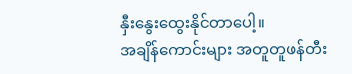နှီးနွေးထွေးနိုင်တာပေါ့။
အချိန်ကောင်းများ အတူတူဖန်တီး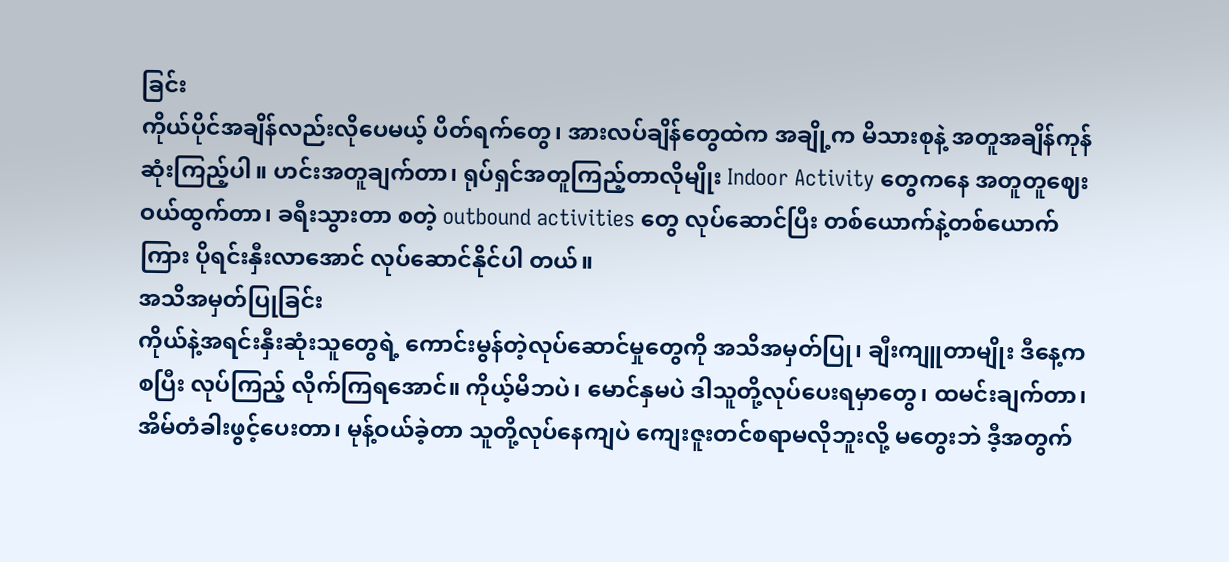ခြင်း
ကိုယ်ပိုင်အချိန်လည်းလိုပေမယ့် ပိတ်ရက်တွေ၊ အားလပ်ချိန်တွေထဲက အချို့က မိသားစုနဲ့ အတူအချိန်ကုန်ဆုံးကြည့်ပါ။ ဟင်းအတူချက်တာ၊ ရုပ်ရှင်အတူကြည့်တာလိုမျိုး Indoor Activity တွေကနေ အတူတူဈေးဝယ်ထွက်တာ၊ ခရီးသွားတာ စတဲ့ outbound activities တွေ လုပ်ဆောင်ပြီး တစ်ယောက်နဲ့တစ်ယောက်ကြား ပိုရင်းနှီးလာအောင် လုပ်ဆောင်နိုင်ပါ တယ်။
အသိအမှတ်ပြုခြင်း
ကိုယ်နဲ့အရင်းနှီးဆုံးသူတွေရဲ့ ကောင်းမွန်တဲ့လုပ်ဆောင်မှုတွေကို အသိအမှတ်ပြု၊ ချီးကျူတာမျိုး ဒီနေ့ကစပြီး လုပ်ကြည့် လိုက်ကြရအောင်။ ကိုယ့်မိဘပဲ၊ မောင်နှမပဲ ဒါသူတို့လုပ်ပေးရမှာတွေ၊ ထမင်းချက်တာ၊ အိမ်တံခါးဖွင့်ပေးတာ၊ မုန့်ဝယ်ခဲ့တာ သူတို့လုပ်နေကျပဲ ကျေးဇူးတင်စရာမလိုဘူးလို့ မတွေးဘဲ ဒီ့အတွက်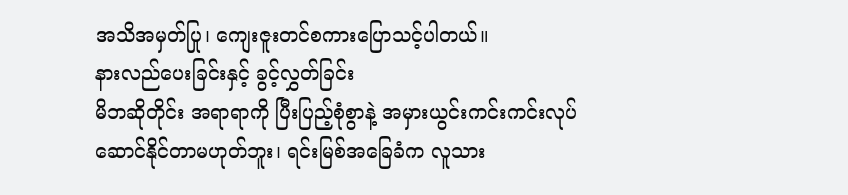အသိအမှတ်ပြု၊ ကျေးဇူးတင်စကားပြောသင့်ပါတယ်။
နားလည်ပေးခြင်းနှင့် ခွင့်လွှတ်ခြင်း
မိဘဆိုတိုင်း အရာရာကို ပြီးပြည့်စုံစွာနဲ့ အမှားယွင်းကင်းကင်းလုပ်ဆောင်နိုင်တာမဟုတ်ဘူး၊ ရင်းမြစ်အခြေခံက လူသား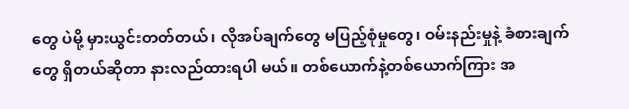တွေ ပဲမို့ မှားယွင်းတတ်တယ်၊ လိုအပ်ချက်တွေ မပြည့်စုံမှုတွေ၊ ဝမ်းနည်းမှုနဲ့ ခံစားချက်တွေ ရှိတယ်ဆိုတာ နားလည်ထားရပါ မယ်။ တစ်ယောက်နဲ့တစ်ယောက်ကြား အ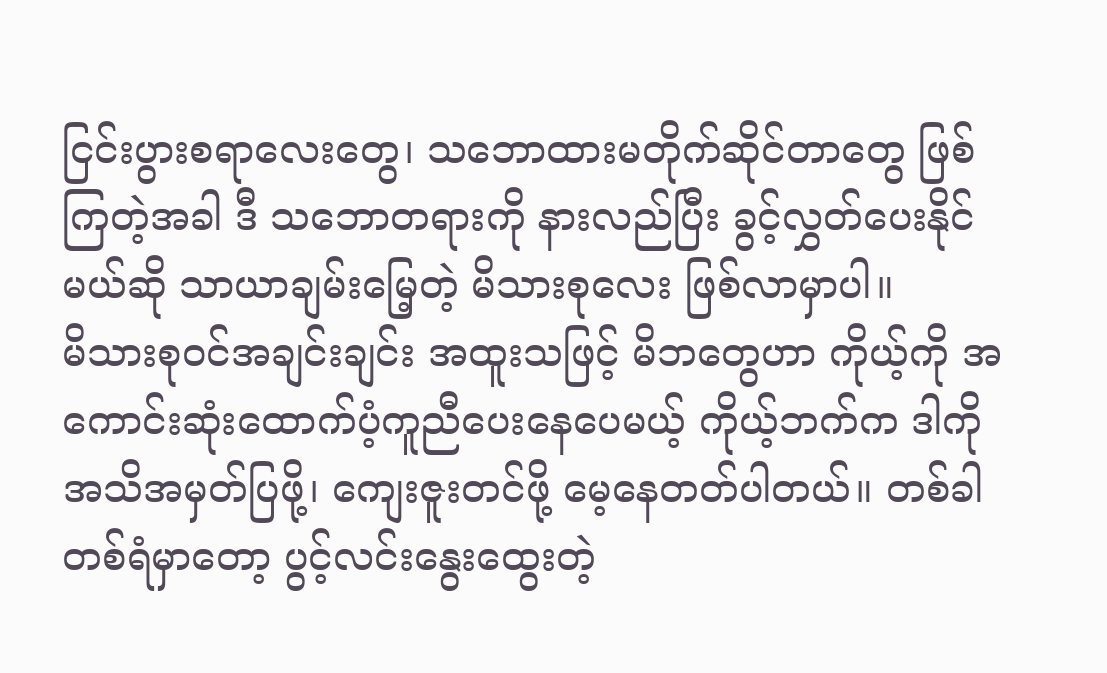ငြင်းပွားစရာလေးတွေ၊ သဘောထားမတိုက်ဆိုင်တာတွေ ဖြစ်ကြတဲ့အခါ ဒီ သဘောတရားကို နားလည်ပြီး ခွင့်လွှတ်ပေးနိုင်မယ်ဆို သာယာချမ်းမြေ့တဲ့ မိသားစုလေး ဖြစ်လာမှာပါ။
မိသားစုဝင်အချင်းချင်း အထူးသဖြင့် မိဘတွေဟာ ကိုယ့်ကို အကောင်းဆုံးထောက်ပံ့ကူညီပေးနေပေမယ့် ကိုယ့်ဘက်က ဒါကို အသိအမှတ်ပြဖို့၊ ကျေးဇူးတင်ဖို့ မေ့နေတတ်ပါတယ်။ တစ်ခါတစ်ရံမှာတော့ ပွင့်လင်းနွေးထွေးတဲ့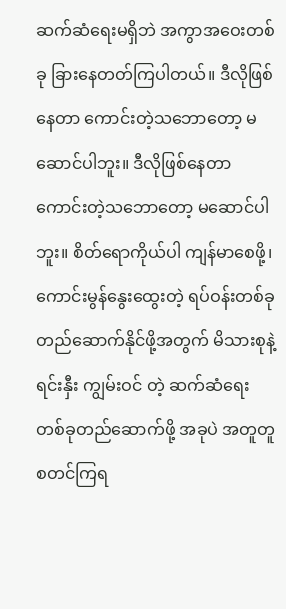ဆက်ဆံရေးမရှိဘဲ အကွာအဝေးတစ်ခု ခြားနေတတ်ကြပါတယ်။ ဒီလိုဖြစ်နေတာ ကောင်းတဲ့သဘောတော့ မဆောင်ပါဘူး။ ဒီလိုဖြစ်နေတာ ကောင်းတဲ့သဘောတော့ မဆောင်ပါဘူး။ စိတ်ရောကိုယ်ပါ ကျန်မာစေဖို့၊ ကောင်းမွန်နွေးထွေးတဲ့ ရပ်ဝန်းတစ်ခု တည်ဆောက်နိုင်ဖို့အတွက် မိသားစုနဲ့ ရင်းနှီး ကျွမ်းဝင် တဲ့ ဆက်ဆံရေးတစ်ခုတည်ဆောက်ဖို့ အခုပဲ အတူတူစတင်ကြရ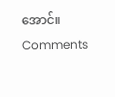အောင်။
Comments